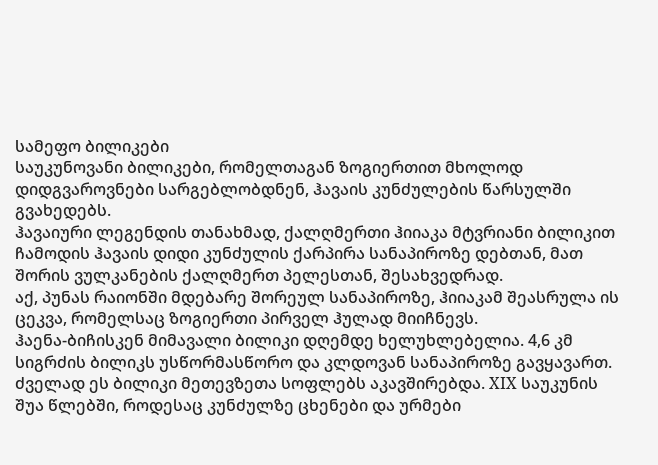სამეფო ბილიკები
საუკუნოვანი ბილიკები, რომელთაგან ზოგიერთით მხოლოდ დიდგვაროვნები სარგებლობდნენ, ჰავაის კუნძულების წარსულში გვახედებს.
ჰავაიური ლეგენდის თანახმად, ქალღმერთი ჰიიაკა მტვრიანი ბილიკით ჩამოდის ჰავაის დიდი კუნძულის ქარპირა სანაპიროზე დებთან, მათ შორის ვულკანების ქალღმერთ პელესთან, შესახვედრად.
აქ, პუნას რაიონში მდებარე შორეულ სანაპიროზე, ჰიიაკამ შეასრულა ის ცეკვა, რომელსაც ზოგიერთი პირველ ჰულად მიიჩნევს.
ჰაენა-ბიჩისკენ მიმავალი ბილიკი დღემდე ხელუხლებელია. 4,6 კმ სიგრძის ბილიკს უსწორმასწორო და კლდოვან სანაპიროზე გავყავართ.
ძველად ეს ბილიკი მეთევზეთა სოფლებს აკავშირებდა. XIX საუკუნის შუა წლებში, როდესაც კუნძულზე ცხენები და ურმები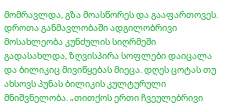მომრავლდა, გზა მოასწორეს და გააფართოვეს.
დროთა განმავლობაში ადგილობრივი მოსახლეობა კუნძულის სიღრმეში გადასახლდა, ზღვისპირა სოფლები დაიცალა და ბილიკიც მივიწყებას მიეცა. დღეს ცოტას თუ ახსოვს პუნას ბილიკის კულტურული მნიშვნელობა. „თითქოს ერთი ჩვეულებრივი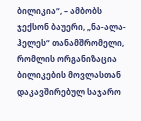ბილიკია“, – ამბობს ჯექსონ ბაუერი, „ნა-ალა-ჰელეს“ თანამშრომელი, რომლის ორგანიზაცია ბილიკების მოვლასთან დაკავშირებულ საჯარო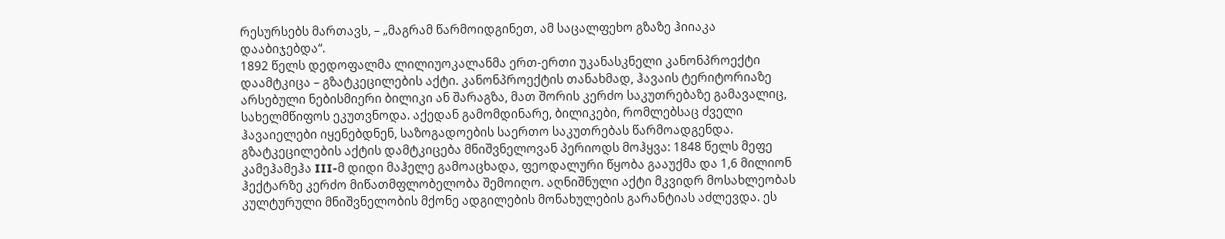რესურსებს მართავს, – „მაგრამ წარმოიდგინეთ, ამ საცალფეხო გზაზე ჰიიაკა დააბიჯებდა“.
1892 წელს დედოფალმა ლილიუოკალანმა ერთ-ერთი უკანასკნელი კანონპროექტი დაამტკიცა – გზატკეცილების აქტი. კანონპროექტის თანახმად, ჰავაის ტერიტორიაზე არსებული ნებისმიერი ბილიკი ან შარაგზა, მათ შორის კერძო საკუთრებაზე გამავალიც, სახელმწიფოს ეკუთვნოდა. აქედან გამომდინარე, ბილიკები, რომლებსაც ძველი ჰავაიელები იყენებდნენ, საზოგადოების საერთო საკუთრებას წარმოადგენდა.
გზატკეცილების აქტის დამტკიცება მნიშვნელოვან პერიოდს მოჰყვა: 1848 წელს მეფე კამეჰამეჰა III-მ დიდი მაჰელე გამოაცხადა, ფეოდალური წყობა გააუქმა და 1,6 მილიონ ჰექტარზე კერძო მიწათმფლობელობა შემოიღო. აღნიშნული აქტი მკვიდრ მოსახლეობას კულტურული მნიშვნელობის მქონე ადგილების მონახულების გარანტიას აძლევდა. ეს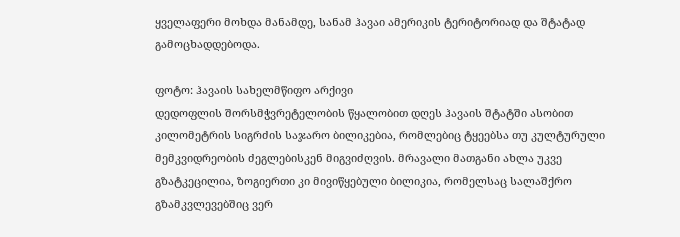ყველაფერი მოხდა მანამდე, სანამ ჰავაი ამერიკის ტერიტორიად და შტატად გამოცხადდებოდა.

ფოტო: ჰავაის სახელმწიფო არქივი
დედოფლის შორსმჭვრეტელობის წყალობით დღეს ჰავაის შტატში ასობით კილომეტრის სიგრძის საჯარო ბილიკებია, რომლებიც ტყეებსა თუ კულტურული მემკვიდრეობის ძეგლებისკენ მიგვიძღვის. მრავალი მათგანი ახლა უკვე გზატკეცილია, ზოგიერთი კი მივიწყებული ბილიკია, რომელსაც სალაშქრო გზამკვლევებშიც ვერ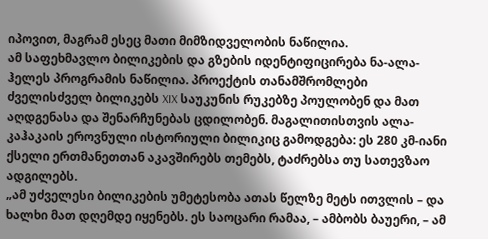იპოვით, მაგრამ ესეც მათი მიმზიდველობის ნაწილია.
ამ საფეხმავლო ბილიკების და გზების იდენტიფიცირება ნა-ალა-ჰელეს პროგრამის ნაწილია. პროექტის თანამშრომლები ძველისძველ ბილიკებს XIX საუკუნის რუკებზე პოულობენ და მათ აღდგენასა და შენარჩუნებას ცდილობენ. მაგალითისთვის ალა-კაჰაკაის ეროვნული ისტორიული ბილიკიც გამოდგება: ეს 280 კმ-იანი ქსელი ერთმანეთთან აკავშირებს თემებს, ტაძრებსა თუ სათევზაო ადგილებს.
„ამ უძველესი ბილიკების უმეტესობა ათას წელზე მეტს ითვლის – და ხალხი მათ დღემდე იყენებს. ეს საოცარი რამაა, – ამბობს ბაუერი, – ამ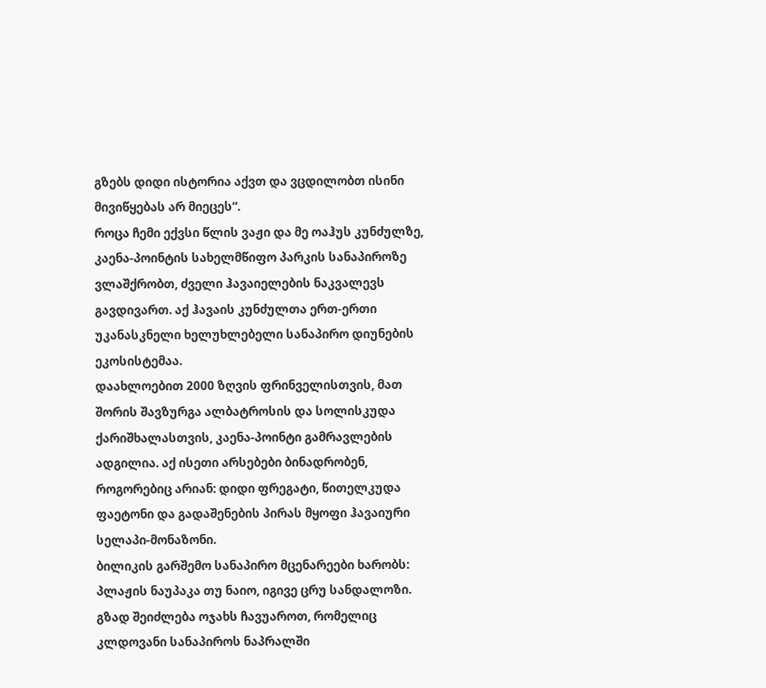გზებს დიდი ისტორია აქვთ და ვცდილობთ ისინი მივიწყებას არ მიეცეს“.
როცა ჩემი ექვსი წლის ვაჟი და მე ოაჰუს კუნძულზე, კაენა-პოინტის სახელმწიფო პარკის სანაპიროზე ვლაშქრობთ, ძველი ჰავაიელების ნაკვალევს გავდივართ. აქ ჰავაის კუნძულთა ერთ-ერთი უკანასკნელი ხელუხლებელი სანაპირო დიუნების ეკოსისტემაა.
დაახლოებით 2000 ზღვის ფრინველისთვის, მათ შორის შავზურგა ალბატროსის და სოლისკუდა ქარიშხალასთვის, კაენა-პოინტი გამრავლების ადგილია. აქ ისეთი არსებები ბინადრობენ, როგორებიც არიან: დიდი ფრეგატი, წითელკუდა ფაეტონი და გადაშენების პირას მყოფი ჰავაიური სელაპი-მონაზონი.
ბილიკის გარშემო სანაპირო მცენარეები ხარობს: პლაჟის ნაუპაკა თუ ნაიო, იგივე ცრუ სანდალოზი. გზად შეიძლება ოჯახს ჩავუაროთ, რომელიც კლდოვანი სანაპიროს ნაპრალში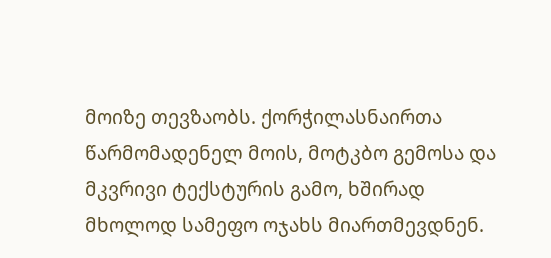მოიზე თევზაობს. ქორჭილასნაირთა წარმომადენელ მოის, მოტკბო გემოსა და მკვრივი ტექსტურის გამო, ხშირად მხოლოდ სამეფო ოჯახს მიართმევდნენ.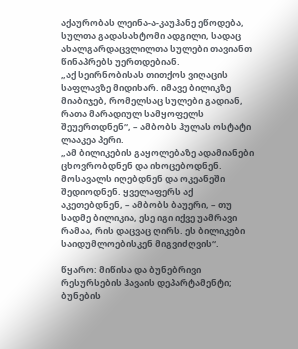აქაურობას ლეინა-ა-კაუჰანე ეწოდება, სულთა გადასახტომი ადგილი, სადაც ახალგარდაცვლილთა სულები თავიანთ წინაპრებს უერთდებიან.
„აქ სეირნობისას თითქოს ვიღაცის საფლავზე მიდიხარ. იმავე ბილიკზე მიაბიჯებ, რომელსაც სულები გადიან, რათა მარადიულ სამყოფელს შეუერთდნენ“, – ამბობს ჰულას ოსტატი ლააკეა პერი.
„ამ ბილიკების გაყოლებაზე ადამიანები ცხოვრობდნენ და იხოცებოდნენ. მოსავალს იღებდნენ და ოკეანეში შედიოდნენ. ყველაფერს აქ აკეთებდნენ, – ამბობს ბაუერი, – თუ სადმე ბილიკია, ესე იგი იქვე უამრავი რამაა, რის დაცვაც ღირს. ეს ბილიკები საიდუმლოებისკენ მიგვიძღვის“.

წყარო: მიწისა და ბუნებრივი რესურსების ჰავაის დეპარტამენტი; ბუნების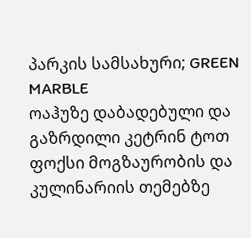პარკის სამსახური; GREEN MARBLE
ოაჰუზე დაბადებული და გაზრდილი კეტრინ ტოთ ფოქსი მოგზაურობის და კულინარიის თემებზე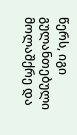წერს, იგი გულანთებული მოლაშქრე და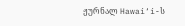ჟურნალ Hawai‘i-ს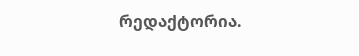რედაქტორია.